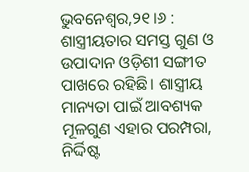ଭୁବନେଶ୍ୱର,୨୧।୬ : ଶାସ୍ତ୍ରୀୟତାର ସମସ୍ତ ଗୁଣ ଓ ଉପାଦାନ ଓଡ଼ିଶୀ ସଙ୍ଗୀତ ପାଖରେ ରହିଛି। ଶାସ୍ତ୍ରୀୟ ମାନ୍ୟତା ପାଇଁ ଆବଶ୍ୟକ ମୂଳଗୁଣ ଏହାର ପରମ୍ପରା, ନିର୍ଦ୍ଦିଷ୍ଟ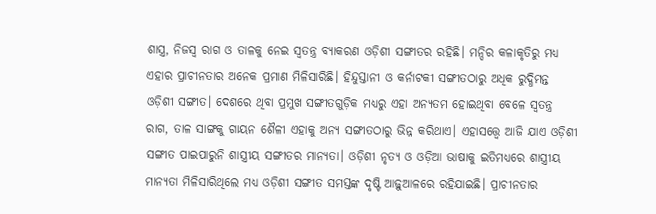ଶାସ୍ତ୍ର, ନିଜସ୍ବ ରାଗ ଓ ତାଳକୁ ନେଇ ସ୍ବତନ୍ତ୍ର ବ୍ୟାକରଣ ଓଡ଼ିଶୀ ସଙ୍ଗୀତର ରହିଛି। ମନ୍ଦିର କଳାକୃତିରୁ ମଧ୍ୟ ଏହାର ପ୍ରାଚୀନତାର ଅନେକ ପ୍ରମାଣ ମିଳିସାରିଛି। ହିନ୍ଦୁସ୍ତାନୀ ଓ କର୍ନାଟକୀ ସଙ୍ଗୀତଠାରୁ ଅଧିକ ରୁଦ୍ଧିମନ୍ତ ଓଡ଼ିଶୀ ସଙ୍ଗୀତ। ଦେଶରେ ଥିବା ପ୍ରମୁଖ ସଙ୍ଗୀତଗୁଡ଼ିକ ମଧ୍ୟରୁ ଏହା ଅନ୍ୟତମ ହୋଇଥିବା ବେଳେ ସ୍ବତନ୍ତ୍ର ରାଗ, ତାଳ ସାଙ୍ଗକୁ ଗାୟନ ଶୈଳୀ ଏହାକୁ ଅନ୍ୟ ସଙ୍ଗୀତଠାରୁ ଭିନ୍ନ କରିଥାଏ। ଏହାସତ୍ତ୍ୱେ ଆଜି ଯାଏ ଓଡ଼ିଶୀ ସଙ୍ଗୀତ ପାଇପାରୁନି ଶାସ୍ତ୍ରୀୟ ସଙ୍ଗୀତର ମାନ୍ୟତା। ଓଡ଼ିଶୀ ନୃତ୍ୟ ଓ ଓଡ଼ିଆ ଭାଷାକୁ ଇତିମଧ୍ୟରେ ଶାସ୍ତ୍ରୀୟ ମାନ୍ୟତା ମିଳିସାରିଥିଲେ ମଧ୍ୟ ଓଡ଼ିଶୀ ସଙ୍ଗୀତ ସମସ୍ତଙ୍କ ଦୃଷ୍ଟି ଆଢ଼ୁଆଳରେ ରହିଯାଇଛି। ପ୍ରାଚୀନତାର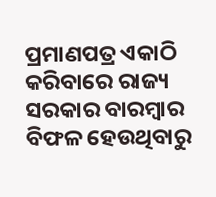ପ୍ରମାଣପତ୍ର ଏକାଠି କରିବାରେ ରାଜ୍ୟ ସରକାର ବାରମ୍ବାର ବିଫଳ ହେଉଥିବାରୁ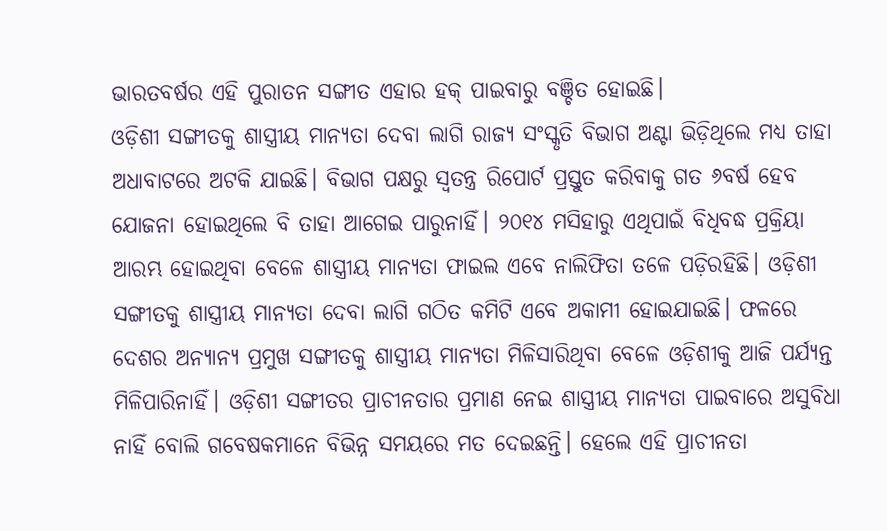ଭାରତବର୍ଷର ଏହି ପୁରାତନ ସଙ୍ଗୀତ ଏହାର ହକ୍ ପାଇବାରୁ ବଞ୍ଚିତ ହୋଇଛି।
ଓଡ଼ିଶୀ ସଙ୍ଗୀତକୁ ଶାସ୍ତ୍ରୀୟ ମାନ୍ୟତା ଦେବା ଲାଗି ରାଜ୍ୟ ସଂସ୍କୃତି ବିଭାଗ ଅଣ୍ଟା ଭିଡ଼ିଥିଲେ ମଧ୍ୟ ତାହା ଅଧାବାଟରେ ଅଟକି ଯାଇଛି। ବିଭାଗ ପକ୍ଷରୁ ସ୍ବତନ୍ତ୍ର ରିପୋର୍ଟ ପ୍ରସ୍ତୁତ କରିବାକୁ ଗତ ୬ବର୍ଷ ହେବ ଯୋଜନା ହୋଇଥିଲେ ବି ତାହା ଆଗେଇ ପାରୁନାହିଁ। ୨୦୧୪ ମସିହାରୁ ଏଥିପାଇଁ ବିଧିବଦ୍ଧ ପ୍ରକ୍ରିୟା ଆରମ୍ଭ ହୋଇଥିବା ବେଳେ ଶାସ୍ତ୍ରୀୟ ମାନ୍ୟତା ଫାଇଲ ଏବେ ନାଲିଫିତା ତଳେ ପଡ଼ିରହିଛି। ଓଡ଼ିଶୀ ସଙ୍ଗୀତକୁ ଶାସ୍ତ୍ରୀୟ ମାନ୍ୟତା ଦେବା ଲାଗି ଗଠିତ କମିଟି ଏବେ ଅକାମୀ ହୋଇଯାଇଛି। ଫଳରେ ଦେଶର ଅନ୍ୟାନ୍ୟ ପ୍ରମୁଖ ସଙ୍ଗୀତକୁ ଶାସ୍ତ୍ରୀୟ ମାନ୍ୟତା ମିଳିସାରିଥିବା ବେଳେ ଓଡ଼ିଶୀକୁ ଆଜି ପର୍ଯ୍ୟନ୍ତ ମିଳିପାରିନାହିଁ। ଓଡ଼ିଶୀ ସଙ୍ଗୀତର ପ୍ରାଚୀନତାର ପ୍ରମାଣ ନେଇ ଶାସ୍ତ୍ରୀୟ ମାନ୍ୟତା ପାଇବାରେ ଅସୁବିଧା ନାହିଁ ବୋଲି ଗବେଷକମାନେ ବିଭିନ୍ନ ସମୟରେ ମତ ଦେଇଛନ୍ତି। ହେଲେ ଏହି ପ୍ରାଚୀନତା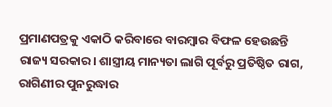ପ୍ରମାଣପତ୍ରକୁ ଏକାଠି କରିବାରେ ବାରମ୍ବାର ବିଫଳ ହେଉଛନ୍ତି ରାଜ୍ୟ ସରକାର। ଶାସ୍ତ୍ରୀୟ ମାନ୍ୟତା ଲାଗି ପୂର୍ବରୁ ପ୍ରତିଷ୍ଠିତ ରାଗ, ରାଗିଣୀର ପୁନରୁଦ୍ଧାର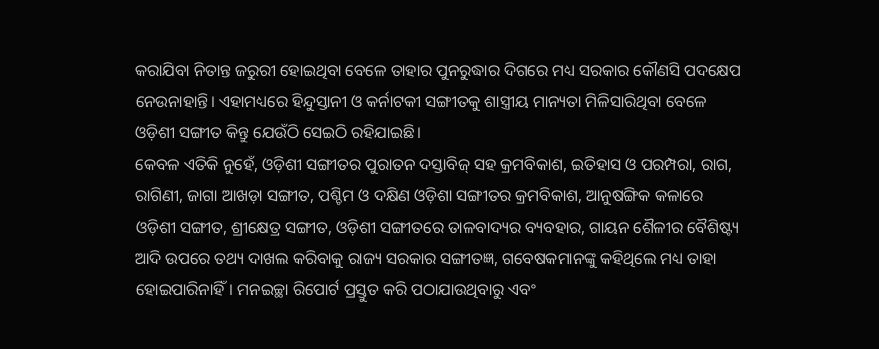କରାଯିବା ନିତାନ୍ତ ଜରୁରୀ ହୋଇଥିବା ବେଳେ ତାହାର ପୁନରୁଦ୍ଧାର ଦିଗରେ ମଧ୍ୟ ସରକାର କୌଣସି ପଦକ୍ଷେପ ନେଉନାହାନ୍ତି। ଏହାମଧ୍ୟରେ ହିନ୍ଦୁସ୍ତାନୀ ଓ କର୍ନାଟକୀ ସଙ୍ଗୀତକୁ ଶାସ୍ତ୍ରୀୟ ମାନ୍ୟତା ମିଳିସାରିଥିବା ବେଳେ ଓଡ଼ିଶୀ ସଙ୍ଗୀତ କିନ୍ତୁ ଯେଉଁଠି ସେଇଠି ରହିଯାଇଛି।
କେବଳ ଏତିକି ନୁହେଁ, ଓଡ଼ିଶୀ ସଙ୍ଗୀତର ପୁରାତନ ଦସ୍ତାବିଜ୍ ସହ କ୍ରମବିକାଶ, ଇତିହାସ ଓ ପରମ୍ପରା, ରାଗ, ରାଗିଣୀ, ଜାଗା ଆଖଡ଼ା ସଙ୍ଗୀତ, ପଶ୍ଚିମ ଓ ଦକ୍ଷିଣ ଓଡ଼ିଶା ସଙ୍ଗୀତର କ୍ରମବିକାଶ, ଆନୁଷଙ୍ଗିକ କଳାରେ ଓଡ଼ିଶୀ ସଙ୍ଗୀତ, ଶ୍ରୀକ୍ଷେତ୍ର ସଙ୍ଗୀତ, ଓଡ଼ିଶୀ ସଙ୍ଗୀତରେ ତାଳବାଦ୍ୟର ବ୍ୟବହାର, ଗାୟନ ଶୈଳୀର ବୈଶିଷ୍ଟ୍ୟ ଆଦି ଉପରେ ତଥ୍ୟ ଦାଖଲ କରିବାକୁ ରାଜ୍ୟ ସରକାର ସଙ୍ଗୀତଜ୍ଞ, ଗବେଷକମାନଙ୍କୁ କହିଥିଲେ ମଧ୍ୟ ତାହା ହୋଇପାରିନାହିଁ। ମନଇଚ୍ଛା ରିପୋର୍ଟ ପ୍ରସ୍ତୁତ କରି ପଠାଯାଉଥିବାରୁ ଏବଂ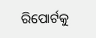ରିପୋର୍ଟକୁ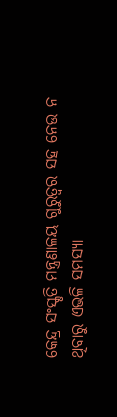କେନ୍ଦ୍ର ସଂସ୍କୃତି ମନ୍ତ୍ରଣାଳୟ ଗୁରୁତ୍ୱର ସହ ନେଉ ନ ଥିବାରୁ ଏଭଳି ସମସ୍ୟା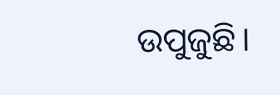ଉପୁଜୁଛି।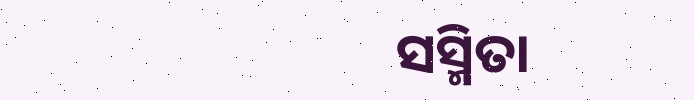ସସ୍ମିତା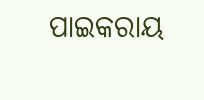ପାଇକରାୟ